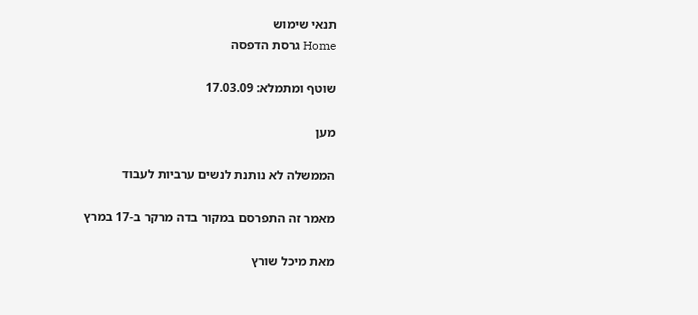תנאי שימוש
Home גרסת הדפסה

שוטף ומתמלא: 17.03.09

מען

הממשלה לא נותנת לנשים ערביות לעבוד

מאמר זה התפרסם במקור בדה מרקר ב-17 במרץ

מאת מיכל שורץ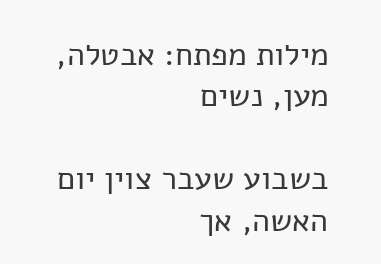מילות מפתח: אבטלה, מען, נשים

בשבוע שעבר צוין יום האשה, אך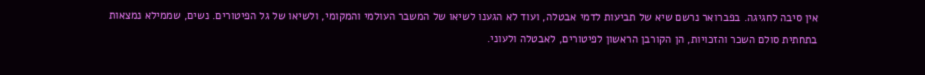אין סיבה לחגיגה. בפברואר נרשם שיא של תביעות לדמי אבטלה, ועוד לא הגענו לשיאו של המשבר העולמי והמקומי, ולשיאו של גל הפיטורים. נשים, שממילא נמצאות בתחתית סולם השכר והזכויות, הן הקורבן הראשון לפיטורים, לאבטלה ולעוני.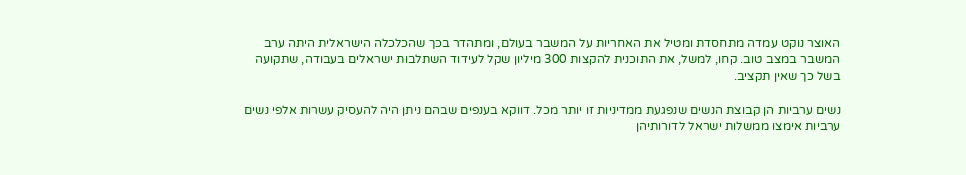האוצר נוקט עמדה מתחסדת ומטיל את האחריות על המשבר בעולם, ומתהדר בכך שהכלכלה הישראלית היתה ערב המשבר במצב טוב. קחו, למשל, את התוכנית להקצות 300 מיליון שקל לעידוד השתלבות ישראלים בעבודה, שתקועה בשל כך שאין תקציב.

נשים ערביות הן קבוצת הנשים שנפגעת ממדיניות זו יותר מכל. דווקא בענפים שבהם ניתן היה להעסיק עשרות אלפי נשים ערביות אימצו ממשלות ישראל לדורותיהן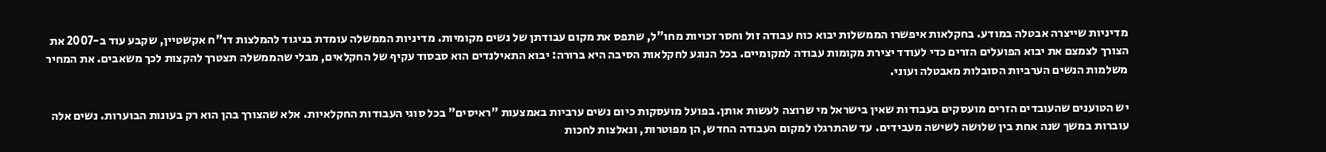מדיניות שייצרה אבטלה במודע. בחקלאות איפשרו הממשלות יבוא כוח עבודה זול וחסר זכויות מחו"ל, שתפס את מקום עבודתן של נשים מקומיות. מדיניות הממשלה עומדת בניגוד להמלצות דו"ח אקשטיין, שקבע עוד ב-2007 את הצורך לצמצם את יבוא הפועלים הזרים כדי לעודד יצירת מקומות עבודה למקומיים. בכל הנוגע לחקלאות הסיבה היא ברורה: יבוא התאילנדים הוא סבסוד עקיף של החקלאים, מבלי שהממשלה תצטרך להקצות לכך משאבים. את המחיר משלמות הנשים הערביות הסובלות מאבטלה ועוני.

יש הטוענים שהעובדים הזרים מועסקים בעבודות שאין בישראל מי שרוצה לעשות אותן. בפועל מועסקות כיום נשים ערביות באמצעות "ראיסים" בכל סוגי העבודות החקלאיות. אלא שהצורך בהן הוא רק בעונות הבוערות. נשים אלה עוברות במשך שנה אחת בין שלושה לשישה מעבידים. עד שהתרגלו למקום העבודה החדש, הן מפוטרות, ונאלצות לחכות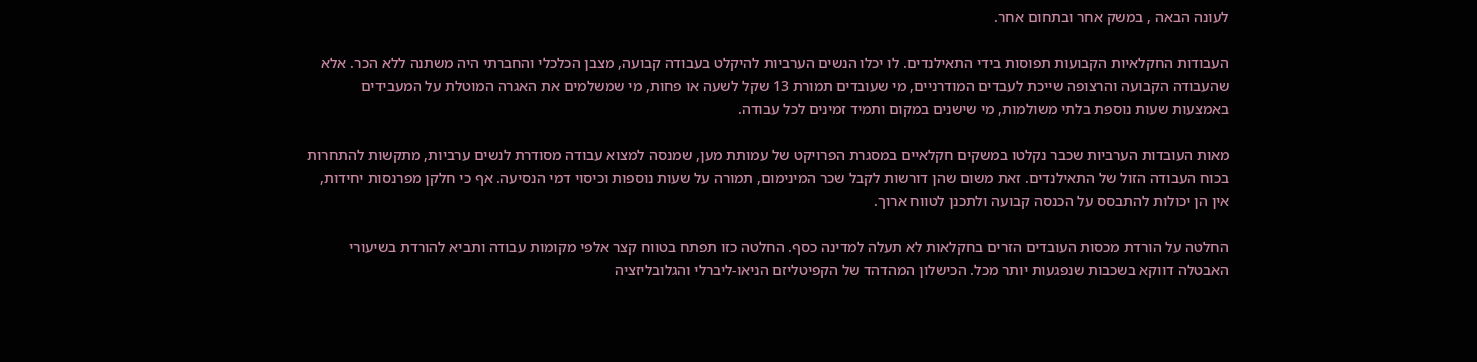לעונה הבאה , במשק אחר ובתחום אחר.

העבודות החקלאיות הקבועות תפוסות בידי התאילנדים. לו יכלו הנשים הערביות להיקלט בעבודה קבועה, מצבן הכלכלי והחברתי היה משתנה ללא הכר. אלא שהעבודה הקבועה והרצופה שייכת לעבדים המודרניים, מי שעובדים תמורת 13 שקל לשעה או פחות, מי שמשלמים את האגרה המוטלת על המעבידים באמצעות שעות נוספת בלתי משולמות, מי שישנים במקום ותמיד זמינים לכל עבודה.

מאות העובדות הערביות שכבר נקלטו במשקים חקלאיים במסגרת הפרויקט של עמותת מען, שמנסה למצוא עבודה מסודרת לנשים ערביות, מתקשות להתחרות בכוח העבודה הזול של התאילנדים. זאת משום שהן דורשות לקבל שכר המינימום, תמורה על שעות נוספות וכיסוי דמי הנסיעה. אף כי חלקן מפרנסות יחידות, אין הן יכולות להתבסס על הכנסה קבועה ולתכנן לטווח ארוך.

החלטה על הורדת מכסות העובדים הזרים בחקלאות לא תעלה למדינה כסף. החלטה כזו תפתח בטווח קצר אלפי מקומות עבודה ותביא להורדת בשיעורי האבטלה דווקא בשכבות שנפגעות יותר מכל. הכישלון המהדהד של הקפיטליזם הניאו-ליברלי והגלובליזציה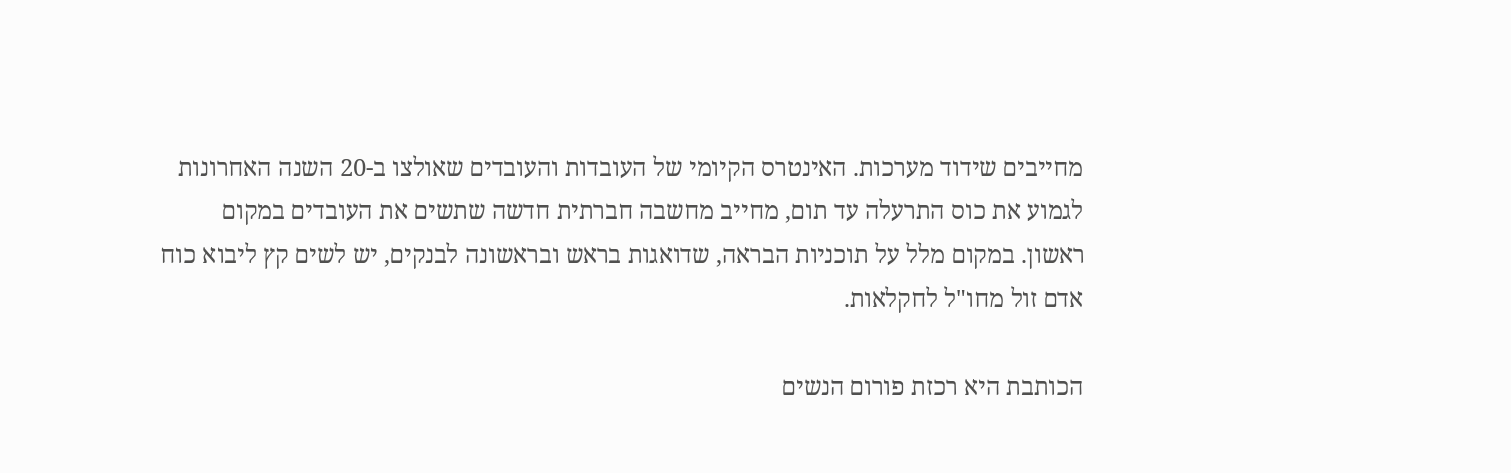מחייבים שידוד מערכות. האינטרס הקיומי של העובדות והעובדים שאולצו ב-20 השנה האחרונות לגמוע את כוס התרעלה עד תום, מחייב מחשבה חברתית חדשה שתשים את העובדים במקום ראשון. במקום מלל על תוכניות הבראה, שדואגות בראש ובראשונה לבנקים, יש לשים קץ ליבוא כוח אדם זול מחו"ל לחקלאות.

הכותבת היא רכזת פורום הנשים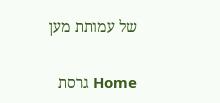של עמותת מען

Home גרסת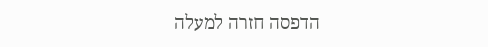הדפסה חזרה למעלה